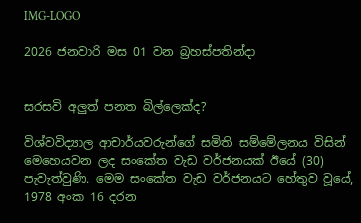IMG-LOGO

2026 ජනවාරි මස 01 වන බ්‍රහස්පතින්දා


සරසවි අලුත් පනත බිල්ලෙක්ද?

විශ්වවිද්‍යාල ආචාර්යවරුන්ගේ සමිති සම්මේලනය විසින් මෙහෙයවන ලද සංකේත වැඩ වර්ජනයක් ඊයේ (30) පැවැත්වුණි. මෙම සංකේත වැඩ වර්ජනයට හේතුව වූයේ, 1978 අංක 16 දරන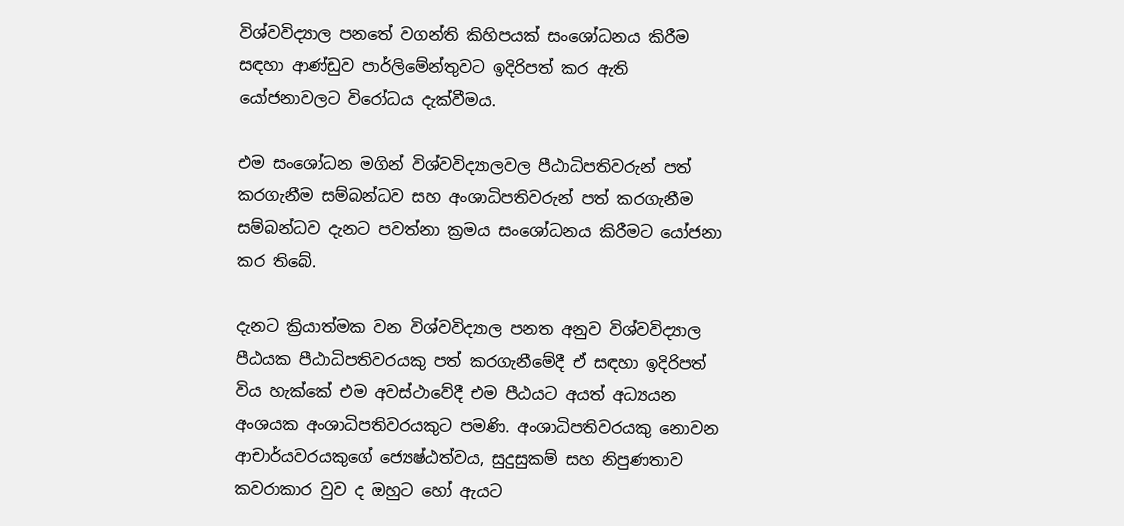විශ්වවිද්‍යාල පනතේ වගන්ති කිහිපයක් සංශෝධනය කිරීම සඳහා ආණ්ඩුව පාර්ලිමේන්තුවට ඉදිරිපත් කර ඇති යෝජනාවලට විරෝධය දැක්වීමය.

එම සංශෝධන මගින් විශ්වවිද්‍යාලවල පීඨාධිපතිවරුන් පත් කරගැනීම සම්බන්ධව සහ අංශාධිපතිවරුන් පත් කරගැනීම සම්බන්ධව දැනට පවත්නා ක්‍රමය සංශෝධනය කිරීමට යෝජනා කර තිබේ.

දැනට ක්‍රියාත්මක වන විශ්වවිද්‍යාල පනත අනුව විශ්වවිද්‍යාල පීඨයක පීඨාධිපතිවරයකු පත් කරගැනීමේදී ඒ සඳහා ඉදිරිපත් විය හැක්කේ එම අවස්ථාවේදී එම පීඨයට අයත් අධ්‍යයන අංශයක අංශාධිපතිවරයකුට පමණි. අංශාධිපතිවරයකු නොවන ආචාර්යවරයකුගේ ජ්‍යෙෂ්ඨත්වය, සුදුසුකම් සහ නිපුණතාව කවරාකාර වුව ද ඔහුට හෝ ඇයට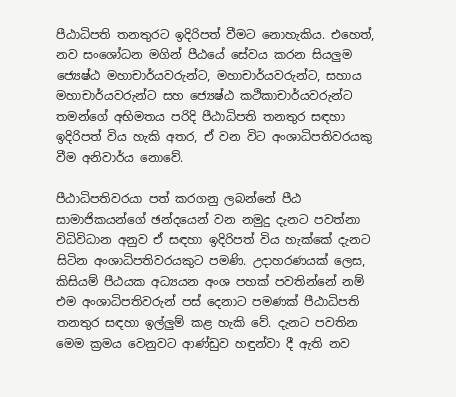පීඨාධිපති තනතුරට ඉදිරිපත් වීමට නොහැකිය. එහෙත්, නව සංශෝධන මගින් පීඨයේ සේවය කරන සියලු‍ම ජ්‍යෙෂ්ඨ මහාචාර්යවරුන්ට, මහාචාර්යවරුන්ට, සහාය මහාචාර්යවරුන්ට සහ ජ්‍යෙෂ්ඨ කථිකාචාර්යවරුන්ට තමන්ගේ අභිමතය පරිදි පීඨාධිපති තනතුර සඳහා ඉදිරිපත් විය හැකි අතර, ඒ වන විට අංශාධිපතිවරයකු වීම අනිවාර්ය නොවේ.

පීඨාධිපතිවරයා පත් කරගනු ලබන්නේ පීඨ සාමාජිකයන්ගේ ඡන්දයෙන් වන නමුදු දැනට පවත්නා විධිවිධාන අනුව ඒ සඳහා ඉදිරිපත් විය හැක්කේ දැනට සිටින අංශාධිපතිවරයකුට පමණි. උදාහරණයක් ලෙස, කිසියම් පීඨයක අධ්‍යයන අංශ පහක් පවතින්නේ නම් එම අංශාධිපතිවරුන් පස් දෙනාට පමණක් පීඨාධිපති තනතුර සඳහා ඉල්ලු‍ම් කළ හැකි වේ. දැනට පවතින මෙම ක්‍රමය වෙනුවට ආණ්ඩුව හඳුන්වා දී ඇති නව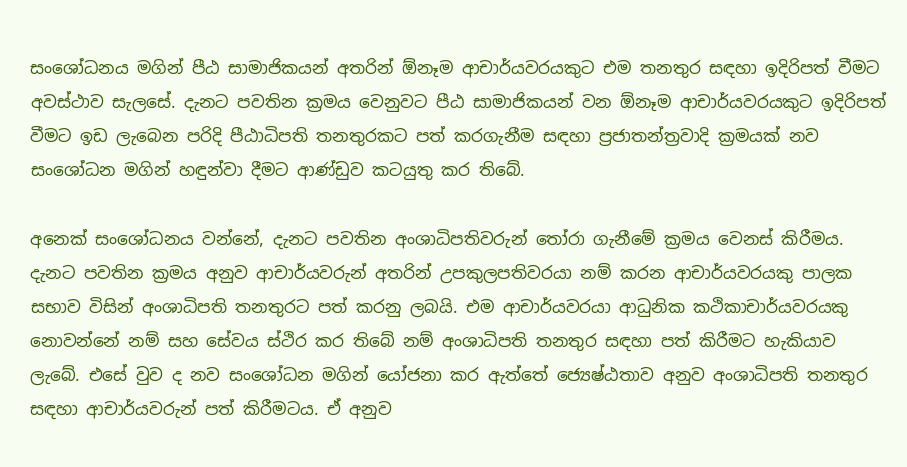සංශෝධනය මගින් පීඨ සාමාජිකයන් අතරින් ඕනෑම ආචාර්යවරයකුට එම තනතුර සඳහා ඉදිරිපත් වීමට අවස්ථාව සැලසේ. දැනට පවතින ක්‍රමය වෙනුවට පීඨ සාමාජිකයන් වන ඕනෑම ආචාර්යවරයකුට ඉදිරිපත් වීමට ඉඩ ලැබෙන පරිදි පීඨාධිපති තනතුරකට පත් කරගැනීම සඳහා ප්‍රජාතන්ත්‍රවාදි ක්‍රමයක් නව සංශෝධන මගින් හඳුන්වා දීමට ආණ්ඩුව කටයුතු කර තිබේ.

අනෙක් සංශෝධනය වන්නේ, දැනට පවතින අංශාධිපතිවරුන් තෝරා ගැනීමේ ක්‍රමය වෙනස් කිරීමය. දැනට පවතින ක්‍රමය අනුව ආචාර්යවරුන් අතරින් උපකුලපතිවරයා නම් කරන ආචාර්යවරයකු පාලක සභාව විසින් අංශාධිපති තනතුරට පත් කරනු ලබයි. එම ආචාර්යවරයා ආධුනික කථිකාචාර්යවරයකු නොවන්නේ නම් සහ සේවය ස්ථිර කර තිබේ නම් අංශාධිපති තනතුර සඳහා පත් කිරීමට හැකියාව ලැබේ. එසේ වුව ද නව සංශෝධන මගින් යෝජනා කර ඇත්තේ ජ්‍යෙෂ්ඨතාව අනුව අංශාධිපති තනතුර සඳහා ආචාර්යවරුන් පත් කිරීමටය. ඒ අනුව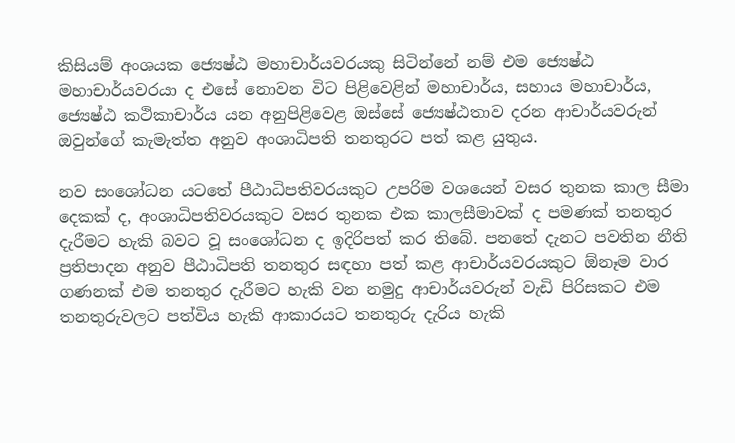කිසියම් අංශයක ජ්‍යෙෂ්ඨ මහාචාර්යවරයකු සිටින්නේ නම් එම ජ්‍යෙෂ්ඨ මහාචාර්යවරයා ද එසේ නොවන විට පිළිවෙළින් මහාචාර්ය, සහාය මහාචාර්ය, ජ්‍යෙෂ්ඨ කථිකාචාර්ය යන අනුපිළිවෙළ ඔස්සේ ජ්‍යෙෂ්ඨතාව දරන ආචාර්යවරුන් ඔවුන්ගේ කැමැත්ත අනුව අංශාධිපති තනතුරට පත් කළ යුතුය.

නව සංශෝධන යටතේ පීඨාධිපතිවරයකුට උපරිම වශයෙන් වසර තුනක කාල සීමා දෙකක් ද, අංශාධිපතිවරයකුට වසර තුනක එක කාලසීමාවක් ද පමණක් තනතුර දැරීමට හැකි බවට වූ සංශෝධන ද ඉදිරිපත් කර තිබේ. පනතේ දැනට පවතින නීති ප්‍රතිපාදන අනුව පීඨාධිපති තනතුර සඳහා පත් කළ ආචාර්යවරයකුට ඕනෑම වාර ගණනක් එම තනතුර දැරීමට හැකි වන නමුදු ආචාර්යවරුන් වැඩි පිරිසකට එම තනතුරුවලට පත්විය හැකි ආකාරයට තනතුරු දැරිය හැකි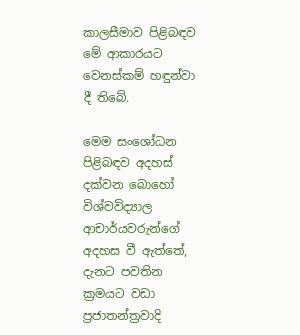කාලසීමාව පිළිබඳව මේ ආකාරයට වෙනස්කම් හඳුන්වා දී තිබේ.

මෙම සංශෝධන පිළිබඳව අදහස් දක්වන බොහෝ විශ්වවිද්‍යාල ආචාර්යවරුන්ගේ අදහස වී ඇත්තේ, දැනට පවතින ක්‍රමයට වඩා ප්‍රජාතන්ත්‍රවාදි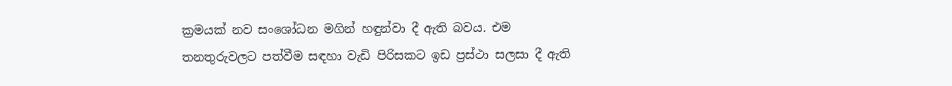ක්‍රමයක් නව සංශෝධන මගින් හඳුන්වා දී ඇති බවය. එම තනතුරුවලට පත්වීම සඳහා වැඩි පිරිසකට ඉඩ ප්‍රස්ථා සලසා දී ඇති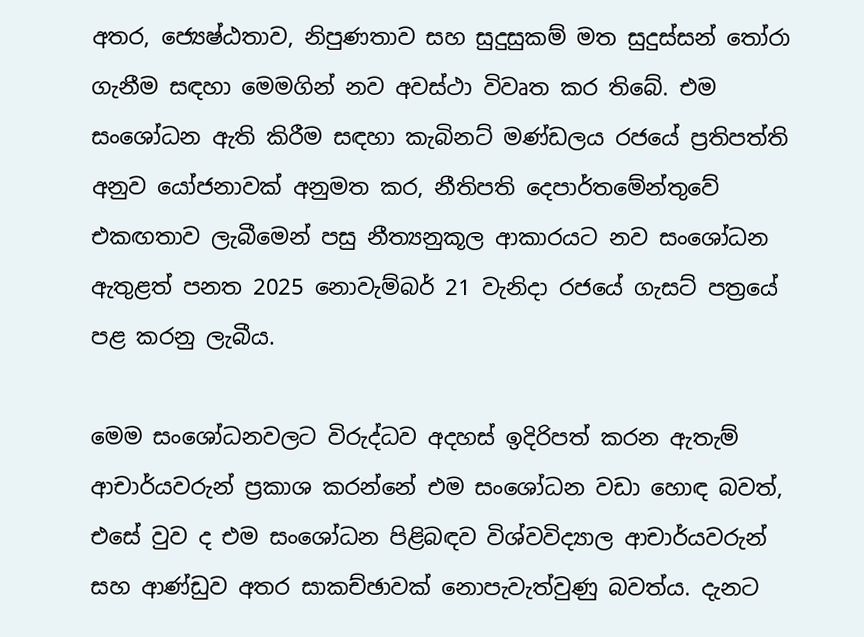අතර, ජ්‍යෙෂ්ඨතාව, නිපුණතාව සහ සුදුසුකම් මත සුදුස්සන් තෝරා ගැනීම සඳහා මෙමගින් නව අවස්ථා විවෘත කර තිබේ. එම සංශෝධන ඇති කිරීම සඳහා කැබිනට් මණ්ඩලය රජයේ ප්‍රතිපත්ති අනුව යෝජනාවක් අනුමත කර, නීතිපති දෙපාර්තමේන්තුවේ එකඟතාව ලැබීමෙන් පසු නීත්‍යනුකූල ආකාරයට නව සංශෝධන ඇතුළත් පනත 2025 නොවැම්බර් 21 වැනිදා රජයේ ගැසට් පත්‍රයේ පළ කරනු ලැබීය.

මෙම සංශෝධනවලට විරුද්ධව අදහස් ඉදිරිපත් කරන ඇතැම් ආචාර්යවරුන් ප්‍රකාශ කරන්නේ එම සංශෝධන වඩා හොඳ බවත්, එසේ වුව ද එම සංශෝධන පිළිබඳව විශ්වවිද්‍යාල ආචාර්යවරුන් සහ ආණ්ඩුව අතර සාකච්ඡාවක් නොපැවැත්වුණු බවත්ය. දැනට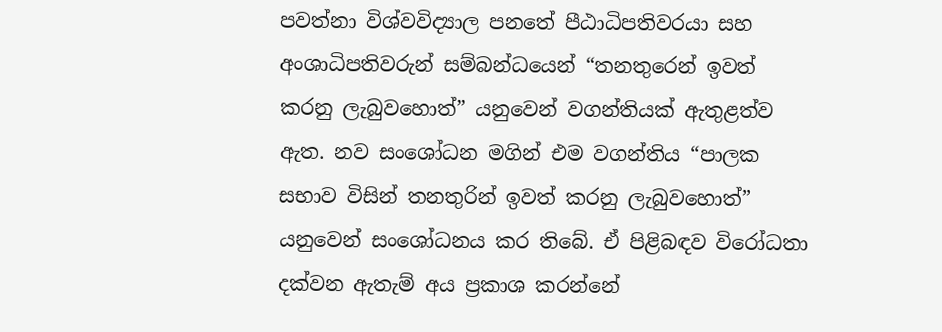පවත්නා විශ්වවිද්‍යාල පනතේ පීඨාධිපතිවරයා සහ අංශාධිපතිවරුන් සම්බන්ධයෙන් “තනතුරෙන් ඉවත් කරනු ලැබුවහොත්” යනුවෙන් වගන්තියක් ඇතුළත්ව ඇත. නව සංශෝධන මගින් එම වගන්තිය “පාලක සභාව විසින් තනතුරින් ඉවත් කරනු ලැබුවහොත්” යනුවෙන් සංශෝධනය කර තිබේ. ඒ පිළිබඳව විරෝධතා දක්වන ඇතැම් අය ප්‍රකාශ කරන්නේ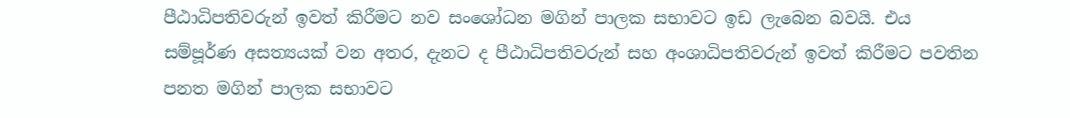පීඨාධිපතිවරුන් ඉවත් කිරීමට නව සංශෝධන මගින් පාලක සභාවට ඉඩ ලැබෙන බවයි. එය සම්පූර්ණ අසත්‍යයක් වන අතර, දැනට ද පීඨාධිපතිවරුන් සහ අංශාධිපතිවරුන් ඉවත් කිරීමට පවතින පනත මගින් පාලක සභාවට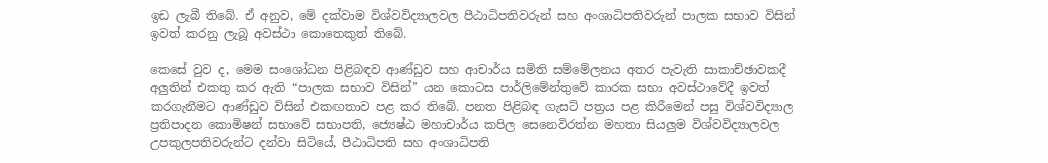ඉඩ ලැබී තිබේ. ඒ අනුව, මේ දක්වාම විශ්වවිද්‍යාලවල පීඨාධිපතිවරුන් සහ අංශාධිපතිවරුන් පාලක සභාව විසින් ඉවත් කරනු ලැබූ අවස්ථා කොතෙකුත් තිබේ.

කෙසේ වුව ද, මෙම සංශෝධන පිළිබඳව ආණ්ඩුව සහ ආචාර්ය සමිති සම්මේලනය අතර පැවැති සාකාච්ඡාවකදී අලු‍තින් එකතු කර ඇති “පාලක සභාව විසින්” යන කොටස පාර්ලිමේන්තුවේ කාරක සභා අවස්ථාවේදී ඉවත් කරගැනීමට ආණ්ඩුව විසින් එකඟතාව පළ කර තිබේ. පනත පිළිබඳ ගැසට් පත්‍රය පළ කිරීමෙන් පසු විශ්වවිද්‍යාල ප්‍රතිපාදන කොමිෂන් සභාවේ සභාපති, ජ්‍යෙෂ්ඨ මහාචාර්ය කපිල සෙනෙවිරත්න මහතා සියලු‍ම විශ්වවිද්‍යාලවල උපකුලපතිවරුන්ට දන්වා සිටියේ, පීඨාධිපති සහ අංශාධිපති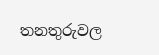තනතුරුවල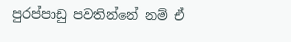පුරප්පාඩු පවතින්නේ නම් ඒ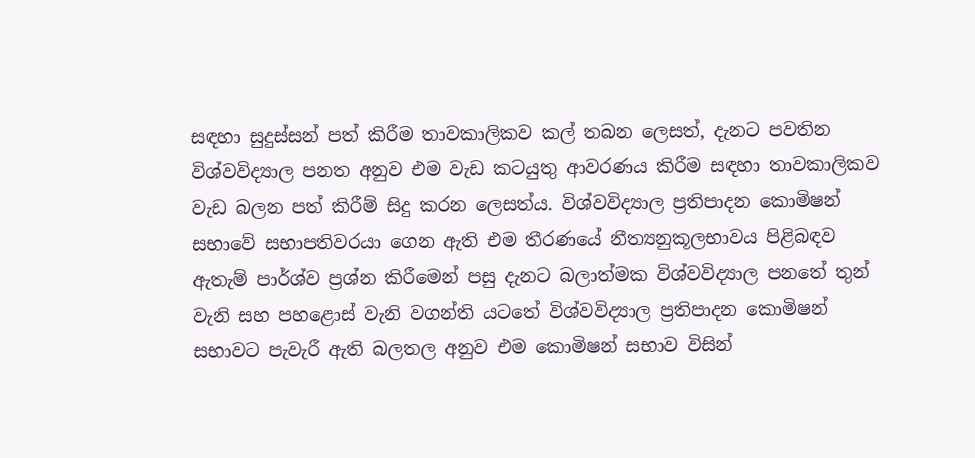සඳහා සුදුස්සන් පත් කිරීම තාවකාලිකව කල් තබන ලෙසත්, දැනට පවතින විශ්වවිද්‍යාල පනත අනුව එම වැඩ කටයුතු ආවරණය කිරීම සඳහා තාවකාලිකව වැඩ බලන පත් කිරීම් සිදු කරන ලෙසත්ය. විශ්වවිද්‍යාල ප්‍රතිපාදන කොමිෂන් සභාවේ සභාපතිවරයා ගෙන ඇති එම තීරණයේ නීත්‍යනුකූලභාවය පිළිබඳව ඇතැම් පාර්ශ්ව ප්‍රශ්න කිරීමෙන් පසු දැනට බලාත්මක විශ්වවිද්‍යාල පනතේ තුන් වැනි සහ පහළොස් වැනි වගන්ති යටතේ විශ්වවිද්‍යාල ප්‍රතිපාදන කොමිෂන් සභාවට පැවැරී ඇති බලතල අනුව එම කොමිෂන් සභාව විසින්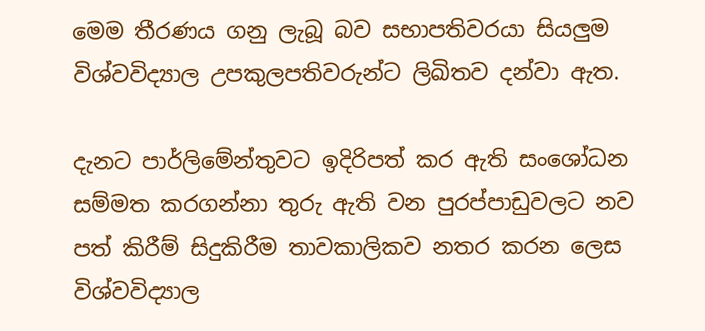මෙම තීරණය ගනු ලැබූ බව සභාපතිවරයා සියලු‍ම විශ්වවිද්‍යාල උපකුලපතිවරුන්ට ලිඛිතව දන්වා ඇත.

දැනට පාර්ලිමේන්තුවට ඉදිරිපත් කර ඇති සංශෝධන සම්මත කරගන්නා තුරු ඇති වන පුරප්පාඩුවලට නව පත් කිරීම් සිදුකිරීම තාවකාලිකව නතර කරන ලෙස විශ්වවිද්‍යාල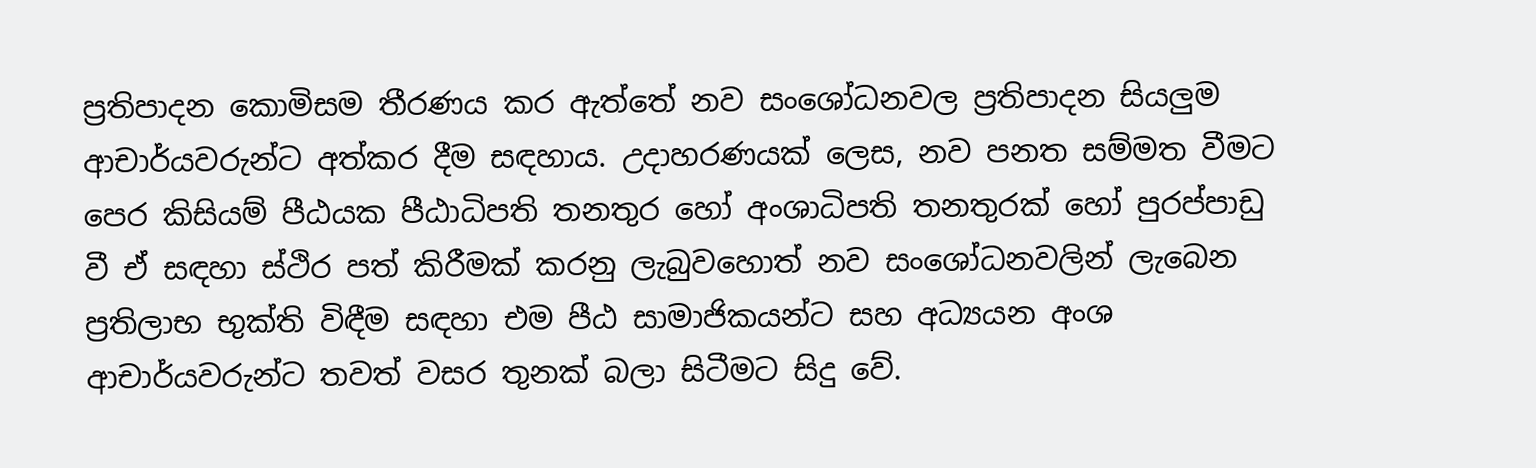ප්‍රතිපාදන කොමිසම තීරණය කර ඇත්තේ නව සංශෝධනවල ප්‍රතිපාදන සියලු‍ම ආචාර්යවරුන්ට අත්කර දීම සඳහාය. උදාහරණයක් ලෙස, නව පනත සම්මත වීමට පෙර කිසියම් පීඨයක පීඨාධිපති තනතුර හෝ අංශාධිපති තනතුරක් හෝ පුරප්පාඩු වී ඒ සඳහා ස්ථිර පත් කිරීමක් කරනු ලැබුවහොත් නව සංශෝධනවලින් ලැබෙන ප්‍රතිලාභ භුක්ති විඳීම සඳහා එම පීඨ සාමාජිකයන්ට සහ අධ්‍යයන අංශ ආචාර්යවරුන්ට තවත් වසර තුනක් බලා සිටීමට සිදු වේ.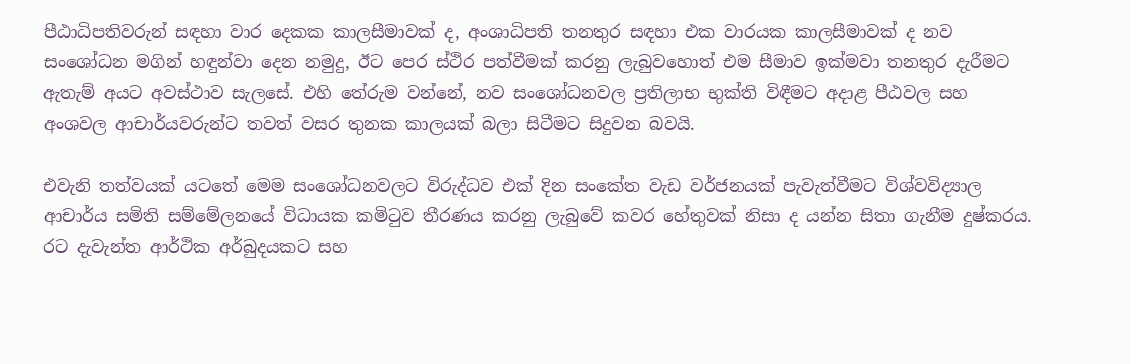පීඨාධිපතිවරුන් සඳහා වාර දෙකක කාලසීමාවක් ද, අංශාධිපති තනතුර සඳහා එක වාරයක කාලසීමාවක් ද නව සංශෝධන මගින් හඳුන්වා දෙන නමුදු, ඊට පෙර ස්ථිර පත්වීමක් කරනු ලැබුවහොත් එම සීමාව ඉක්මවා තනතුර දැරීමට ඇතැම් අයට අවස්ථාව සැලසේ. එහි තේරුම වන්නේ, නව සංශෝධනවල ප්‍රතිලාභ භුක්ති විඳීමට අදාළ පීඨවල සහ අංශවල ආචාර්යවරුන්ට තවත් වසර තුනක කාලයක් බලා සිටීමට සිදුවන බවයි.

එවැනි තත්වයක් යටතේ මෙම සංශෝධනවලට විරුද්ධව එක් දින සංකේත වැඩ වර්ජනයක් පැවැත්වීමට විශ්වවිද්‍යාල ආචාර්ය සමිති සම්මේලනයේ විධායක කමිටුව තීරණය කරනු ලැබුවේ කවර හේතුවක් නිසා ද යන්න සිතා ගැනීම දුෂ්කරය. රට දැවැන්ත ආර්ථික අර්බුදයකට සහ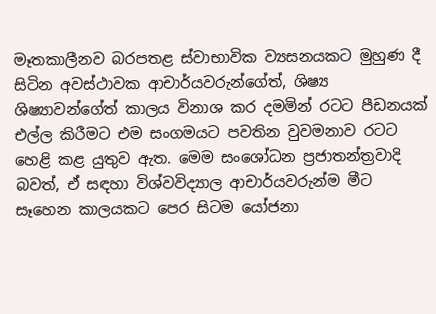මෑතකාලීනව බරපතළ ස්වාභාවික ව්‍යසනයකට මුහුණ දී සිටින අවස්ථාවක ආචාර්යවරුන්ගේත්, ශිෂ්‍ය ශිෂ්‍යාවන්ගේත් කාලය විනාශ කර දමමින් රටට පීඩනයක් එල්ල කිරීමට එම සංගමයට පවතින වුවමනාව රටට හෙළි කළ යුතුව ඇත. මෙම සංශෝධන ප්‍රජාතන්ත්‍රවාදි බවත්, ඒ සඳහා විශ්වවිද්‍යාල ආචාර්යවරුන්ම මීට සෑහෙන කාලයකට පෙර සිටම යෝජනා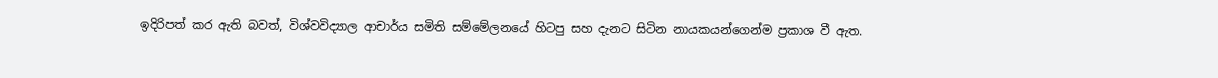ඉදිරිපත් කර ඇති බවත්, විශ්වවිද්‍යාල ආචාර්ය සමිති සම්මේලනයේ හිටපු සහ දැනට සිටින නායකයන්ගෙන්ම ප්‍රකාශ වී ඇත.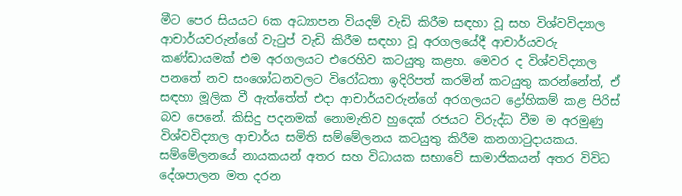මීට පෙර සියයට 6ක අධ්‍යාපන වියදම් වැඩි කිරීම සඳහා වූ සහ විශ්වවිද්‍යාල ආචාර්යවරුන්ගේ වැටුප් වැඩි කිරීම සඳහා වූ අරගලයේදී ආචාර්යවරු කණ්ඩායමක් එම අරගලයට එරෙහිව කටයුතු කළහ. මෙවර ද විශ්වවිද්‍යාල පනතේ නව සංශෝධනවලට විරෝධතා ඉදිරිපත් කරමින් කටයුතු කරන්නේත්, ඒ සඳහා මූලික වී ඇත්තේත් එදා ආචාර්යවරුන්ගේ අරගලයට ද්‍රෝහිකම් කළ පිරිස් බව පෙනේ. කිසිදු පදනමක් නොමැතිව හුදෙක් රජයට විරුද්ධ වීම ම අරමුණු විශ්වවිද්‍යාල ආචාර්ය සමිති සම්මේලනය කටයුතු කිරීම කනගාටුදායකය. සම්මේලනයේ නායකයන් අතර සහ විධායක සභාවේ සාමාජිකයන් අතර විවිධ දේශපාලන මත දරන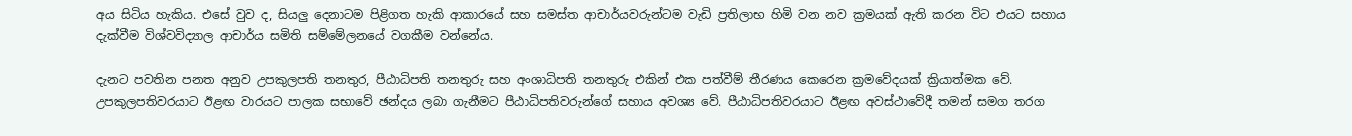අය සිටිය හැකිය. එසේ වුව ද, සියලු‍ දෙනාටම පිළිගත හැකි ආකාරයේ සහ සමස්ත ආචාර්යවරුන්ටම වැඩි ප්‍රතිලාභ හිමි වන නව ක්‍රමයක් ඇති කරන විට එයට සහාය දැක්වීම විශ්වවිද්‍යාල ආචාර්ය සමිති සම්මේලනයේ වගකීම වන්නේය.

දැනට පවතින පනත අනුව උපකුලපති තනතුර, පීඨාධිපති තනතුරු සහ අංශාධිපති තනතුරු එකින් එක පත්වීම් තීරණය කෙරෙන ක්‍රමවේදයක් ක්‍රියාත්මක වේ. උපකුලපතිවරයාට ඊළඟ වාරයට පාලක සභාවේ ඡන්දය ලබා ගැනීමට පීඨාධිපතිවරුන්ගේ සහාය අවශ්‍ය වේ. පීඨාධිපතිවරයාට ඊළඟ අවස්ථාවේදී තමන් සමග තරග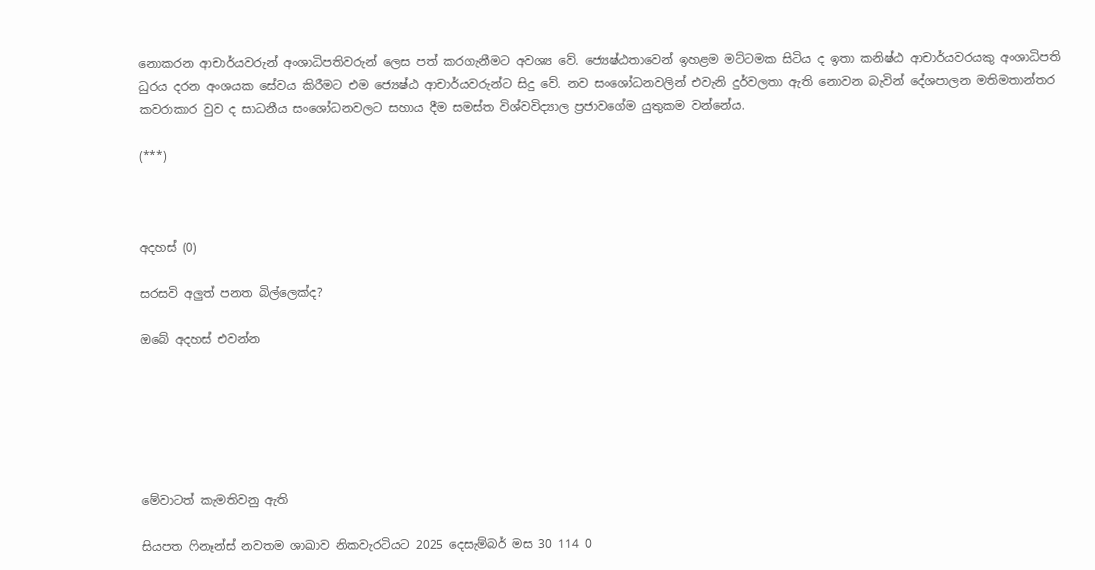නොකරන ආචාර්යවරුන් අංශාධිපතිවරුන් ලෙස පත් කරගැනීමට අවශ්‍ය වේ. ජ්‍යෙෂ්ඨතාවෙන් ඉහළම මට්ටමක සිටිය ද ඉතා කනිෂ්ඨ ආචාර්යවරයකු අංශාධිපති ධුරය දරන අංශයක සේවය කිරීමට එම ජ්‍යෙෂ්ඨ ආචාර්යවරුන්ට සිදු වේ. නව සංශෝධනවලින් එවැනි දුර්වලතා ඇති නොවන බැවින් දේශපාලන මතිමතාන්තර කවරාකාර වුව ද සාධනීය සංශෝධනවලට සහාය දීම සමස්ත විශ්වවිද්‍යාල ප්‍රජාවගේම යුතුකම වන්නේය.

(***)



අදහස් (0)

සරසවි අලුත් පනත බිල්ලෙක්ද?

ඔබේ අදහස් එවන්න






මේවාටත් කැමතිවනු ඇති

සියපත ෆිනෑන්ස් නවතම ශාඛාව නිකවැරටියට 2025 දෙසැම්බර් මස 30 114 0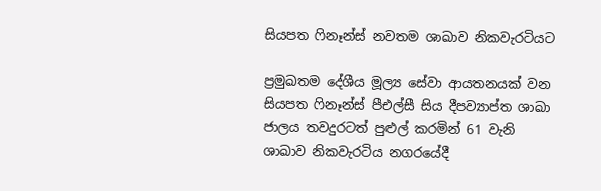සියපත ෆිනෑන්ස් නවතම ශාඛාව නිකවැරටියට

ප්‍රමුඛතම දේශීය මූල්‍ය සේවා ආයතනයක් වන සියපත ෆිනෑන්ස් පීඑල්සී සිය දීපව්‍යාප්ත ශාඛා ජාලය තවදුරටත් පුළුල් කරමින් 61 වැනි ශාඛාව නිකවැරටිය නගරයේදී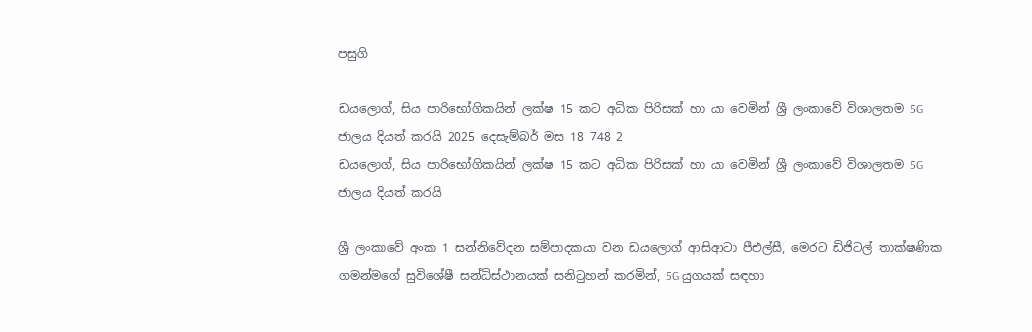පසුගි

ඩයලොග්, සිය පාරිභෝගිකයින් ලක්ෂ 15 කට අධික පිරිසක් හා යා වෙමින් ශ්‍රී ලංකාවේ විශාලතම 5G ජාලය දියත් කරයි 2025 දෙසැම්බර් මස 18 748 2
ඩයලොග්, සිය පාරිභෝගිකයින් ලක්ෂ 15 කට අධික පිරිසක් හා යා වෙමින් ශ්‍රී ලංකාවේ විශාලතම 5G ජාලය දියත් කරයි

ශ්‍රී ලංකාවේ අංක 1 සන්නිවේදන සම්පාදකයා වන ඩයලොග් ආසිආටා පීඑල්සී, මෙරට ඩිජිටල් තාක්ෂණික ගමන්මගේ සුවිශේෂී සන්ධිස්ථානයක් සනිටුහන් කරමින්, 5G යුගයක් සඳහා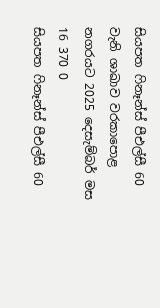සියපත ෆිනෑන්ස් පීඑල්සී 60 වැනි ශාඛාව වරකාපොළ නගරයට 2025 දෙසැම්බර් මස 16 370 0
සියපත ෆිනෑන්ස් පීඑල්සී 60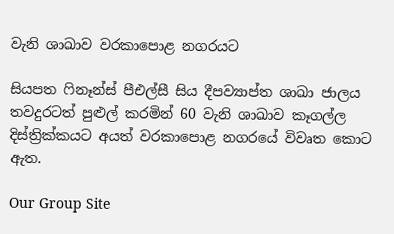වැනි ශාඛාව වරකාපොළ නගරයට

සියපත ෆිනෑන්ස් පීඑල්සී සිය දීපව්‍යාප්ත ශාඛා ජාලය තවදුරටත් පුළුල් කරමින් 60 වැනි ශාඛාව කෑගල්ල දිස්ත්‍රික්කයට අයත් වරකාපොළ නගරයේ විවෘත කොට ඇත.

Our Group Site